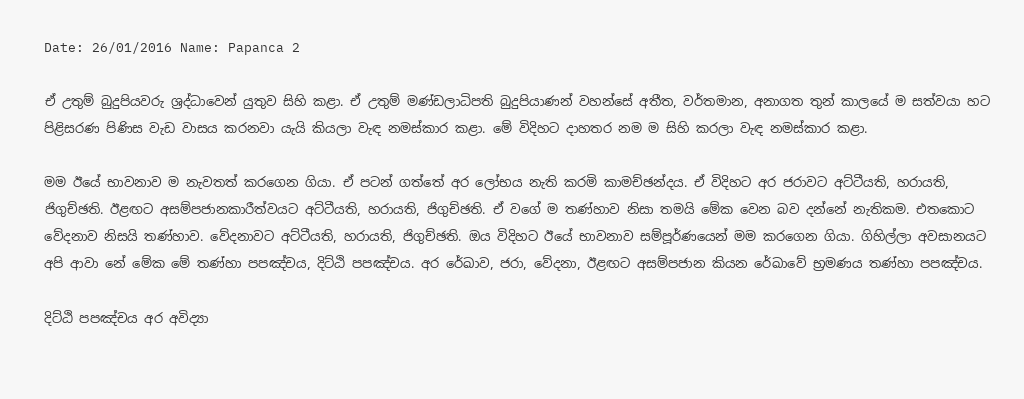Date: 26/01/2016 Name: Papanca 2

ඒ උතුම් බුදුපියවරු ශ්‍රද්ධාවෙන් යුතුව සිහි කළා. ඒ උතුම් මණ්ඩලාධිපති බුදුපියාණන් වහන්සේ අතීත, වර්තමාන, අනාගත තුන් කාලයේ ම සත්වයා හට පිළිසරණ පිණිස වැඩ වාසය කරනවා යැයි කියලා වැඳ නමස්කාර කළා. මේ විදිහට දාහතර නම ම සිහි කරලා වැඳ නමස්කාර කළා.

මම ඊයේ භාවනාව ම නැවතත් කරගෙන ගියා. ඒ පටන් ගත්තේ අර ලෝභය නැති කරමි කාමච්ඡන්දය. ඒ විදිහට අර ජරාවට අට්ටීයති, හරායති, ජිගුච්ඡති. ඊළඟට අසම්පජානකාරීත්වයට අට්ටීයති, හරායති, ජිගුච්ඡති. ඒ වගේ ම තණ්හාව නිසා තමයි මේක වෙන බව දන්නේ නැතිකම. එතකොට වේදනාව නිසයි තණ්හාව. වේදනාවට අට්ටීයති, හරායති, ජිගුච්ඡති. ඔය විදිහට ඊයේ භාවනාව සම්පූර්ණයෙන් මම කරගෙන ගියා. ගිහිල්ලා අවසානයට අපි ආවා නේ මේක මේ තණ්හා පපඤ්චය, දිට්ඨි පපඤ්චය. අර රේඛාව, ජරා, වේදනා, ඊළඟට අසම්පජාන කියන රේඛාවේ භ්‍රමණය තණ්හා පපඤ්චය.

දිට්ඨි පපඤ්චය අර අවිද්‍යා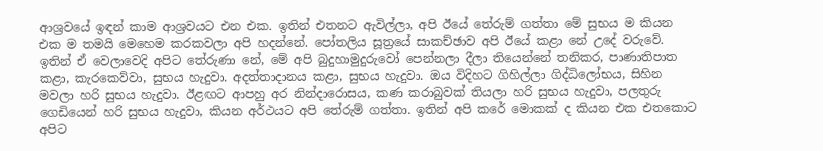ආශ්‍රවයේ ඉඳන් කාම ආශ්‍රවයට එන එක. ඉතින් එතනට ඇවිල්ලා, අපි ඊයේ තේරුම් ගත්තා මේ සුභය ම කියන එක ම තමයි මෙහෙම කරකවලා අපි හදන්නේ. පෝතලිය සූත්‍රයේ සාකච්ඡාව අපි ඊයේ කළා නේ උදේ වරුවේ. ඉතින් ඒ වෙලාවෙදි අපිට තේරුණා නේ, මේ අපි බුදුහාමුදුරුවෝ පෙන්නලා දීලා තියෙන්නේ තනිකර, පාණාතිපාත කළා, කැරකෙව්වා, සුභය හැදුවා. අදත්තාදානය කළා, සුභය හැදුවා. ඔය විදිහට ගිහිල්ලා ගිද්ධිලෝභය, සිහින මවලා හරි සුභය හැදුවා. ඊළඟට ආපහු අර නින්දාරොසය, කණ කරාබුවක් තියලා හරි සුභය හැදුවා, පලතුරු ගෙඩියෙන් හරි සුභය හැදුවා, කියන අර්ථයට අපි තේරුම් ගත්තා. ඉතින් අපි කරේ මොකක් ද කියන එක එතකොට අපිට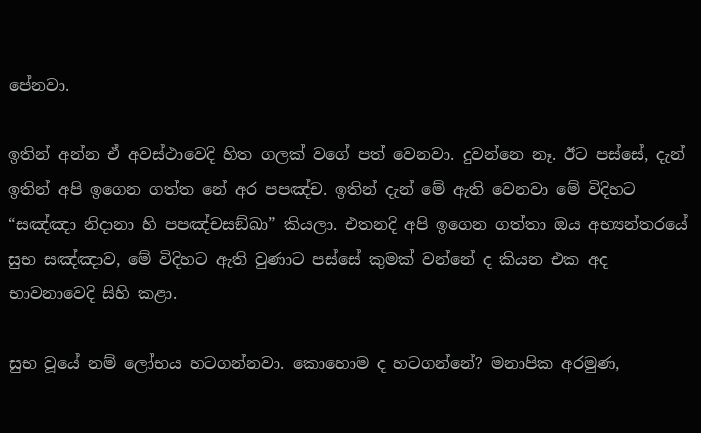පේනවා.

ඉතින් අන්න ඒ අවස්ථාවෙදි හිත ගලක් වගේ පත් වෙනවා. දුවන්නෙ නෑ. ඊට පස්සේ, දැන් ඉතින් අපි ඉගෙන ගත්ත නේ අර පපඤ්ච. ඉතින් දැන් මේ ඇති වෙනවා මේ විදිහට “සඤ්ඤා නිදානා හි පපඤ්‌චසඞ්‌ඛා” කියලා. එතනදි අපි ඉගෙන ගත්තා ඔය අභ්‍යන්තරයේ සුභ සඤ්ඤාව, මේ විදිහට ඇති වුණාට පස්සේ කුමක් වන්නේ ද කියන එක අද භාවනාවෙදි සිහි කළා.

සුභ වූයේ නම් ලෝභය හටගන්නවා. කොහොම ද හටගන්නේ? මනාපික අරමුණ,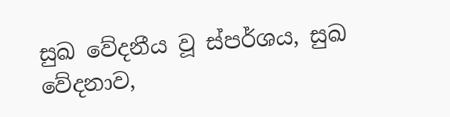සුඛ වේදනීය වූ ස්පර්ශය, සුඛ වේදනාව,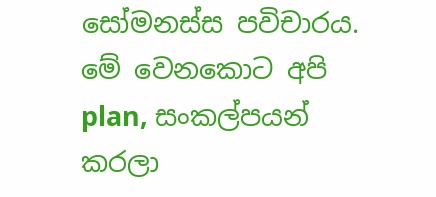සෝමනස්ස පවිචාරය. මේ වෙනකොට අපි plan, සංකල්පයන් කරලා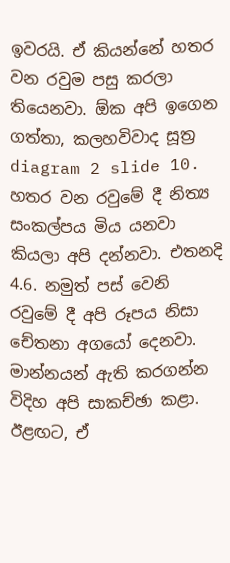ඉවරයි. ඒ කියන්නේ හතර වන රවුම පසු කරලා තියෙනවා. ඕක අපි ඉගෙන ගත්තා, කලහවිවාද සූත්‍ර diagram 2 slide 10. හතර වන රවුමේ දී නිත්‍ය සංකල්පය මිය යනවා කියලා අපි දන්නවා. එතනදි 4.6. නමුත් පස් වෙනි රවුමේ දී අපි රූපය නිසා චේතනා අගයෝ දෙනවා. මාන්නයන් ඇති කරගන්න විදිහ අපි සාකච්ඡා කළා. ඊළඟට, ඒ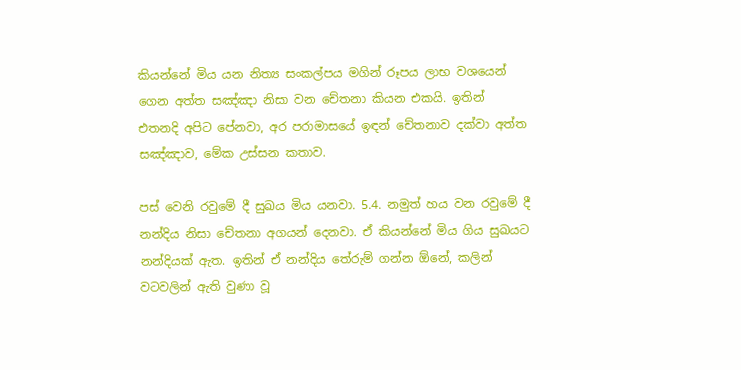කියන්නේ මිය යන නිත්‍ය සංකල්පය මගින් රූපය ලාභ වශයෙන් ගෙන අත්ත සඤ්ඤා නිසා වන චේතනා කියන එකයි. ඉතින් එතනදි අපිට පේනවා, අර පරාමාසයේ ඉඳන් චේතනාව දක්වා අත්ත සඤ්ඤාව, මේක උස්සන කතාව.

පස් වෙනි රවුමේ දී සුඛය මිය යනවා. 5.4. නමුත් හය වන රවුමේ දී නන්දිය නිසා චේතනා අගයන් දෙනවා. ඒ කියන්නේ මිය ගිය සුඛයට නන්දියක් ඇත. ඉතින් ඒ නන්දිය තේරුම් ගන්න ඕනේ, කලින් වටවලින් ඇති වුණා වූ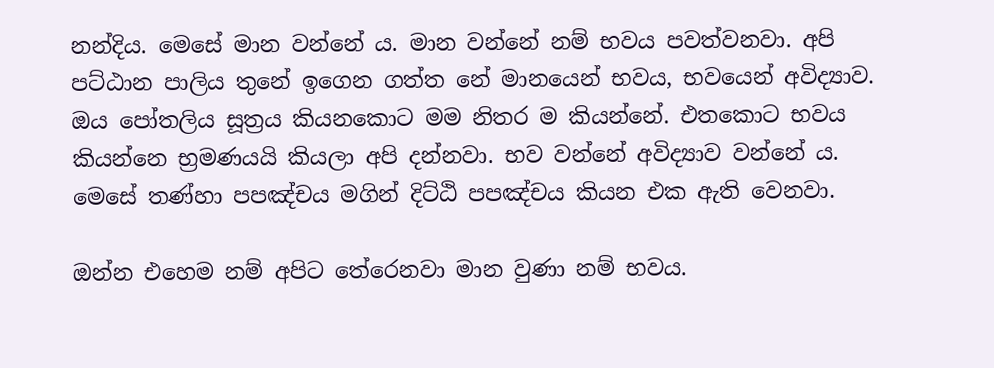නන්දිය. මෙසේ මාන වන්නේ ය. මාන වන්නේ නම් භවය පවත්වනවා. අපි පට්ඨාන පාලිය තුනේ ඉගෙන ගත්ත නේ මානයෙන් භවය, භවයෙන් අවිද්‍යාව. ඔය පෝතලිය සූත්‍රය කියනකොට මම නිතර ම කියන්නේ. එතකොට භවය කියන්නෙ භ්‍රමණයයි කියලා අපි දන්නවා. භව වන්නේ අවිද්‍යාව වන්නේ ය. මෙසේ තණ්හා පපඤ්චය මගින් දිට්ඨි පපඤ්චය කියන එක ඇති වෙනවා.

ඔන්න එහෙම නම් අපිට තේරෙනවා මාන වුණා නම් භවය.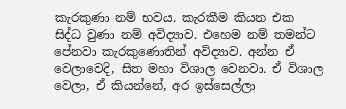කැරකුණා නම් භවය. කැරකීම කියන එක සිද්ධ වුණා නම් අවිද්‍යාව. එහෙම නම් තමන්ට පේනවා කැරකුණොතින් අවිද්‍යාව. අන්න ඒ වෙලාවෙදි, සිත මහා විශාල වෙනවා. ඒ විශාල වෙලා, ඒ කියන්නේ, අර ඉස්සෙල්ලා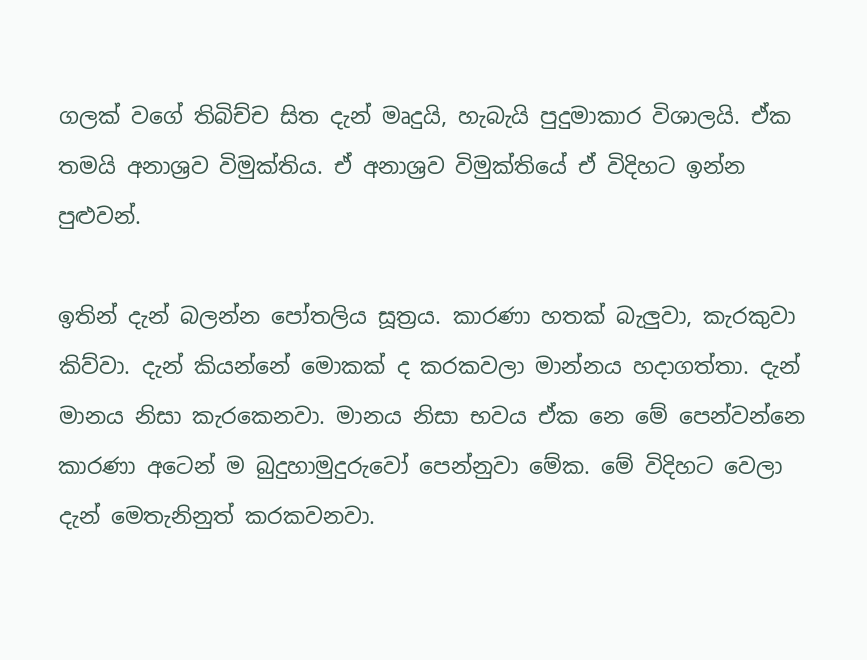ගලක් වගේ තිබිච්ච සිත දැන් මෘදුයි, හැබැයි පුදුමාකාර විශාලයි. ඒක තමයි අනාශ්‍රව විමුක්තිය. ඒ අනාශ්‍රව විමුක්තියේ ඒ විදිහට ඉන්න පුළුවන්.

ඉතින් දැන් බලන්න පෝතලිය සූත්‍රය. කාරණා හතක් බැලුවා, කැරකුවා කිව්වා. දැන් කියන්නේ මොකක් ද කරකවලා මාන්නය හදාගත්තා. දැන් මානය නිසා කැරකෙනවා. මානය නිසා භවය ඒක නෙ මේ පෙන්වන්නෙ කාරණා අටෙන් ම බුදුහාමුදුරුවෝ පෙන්නුවා මේක. මේ විදිහට වෙලා දැන් මෙතැනිනුත් කරකවනවා.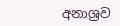අනාශ්‍රව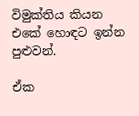විමුක්තිය කියන එකේ හොඳට ඉන්න පුළුවන්.

ඒක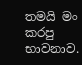තමයි මං කරපු භාවනාව.